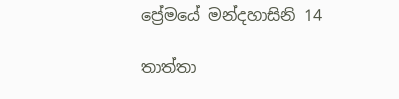ප්‍රේමයේ මන්දහාසිනි 14

තාත්තා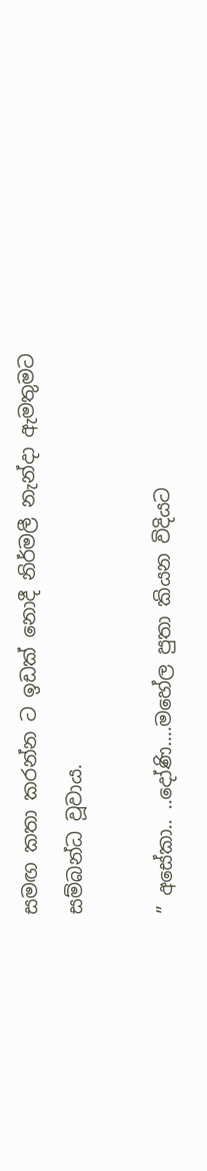සමඟ කතා කරන්න ට ඉඩක් නොදී නිර්මලී නැන්දා ඇමතුමට සම්බන්ධ වූවාය.

” අසේකා.. ..දෝණි….මහේල පුතා කියන විදියට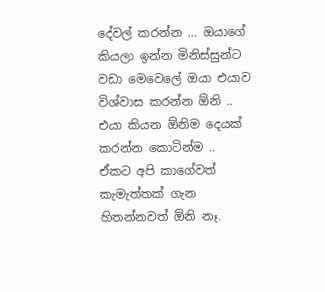දේවල් කරන්න … ඔයාගේ කියලා ඉන්න මිනිස්සුන්ට වඩා මෙවෙලේ ඔයා එයාව විශ්වාස කරන්න ඕනි ..  එයා කියන ඕනිම දෙයක් කරන්න කොටින්ම ..  ඒකට අපි කාගේවත් කැමැත්තක් ගැන හිතන්නවත් ඕනි නෑ.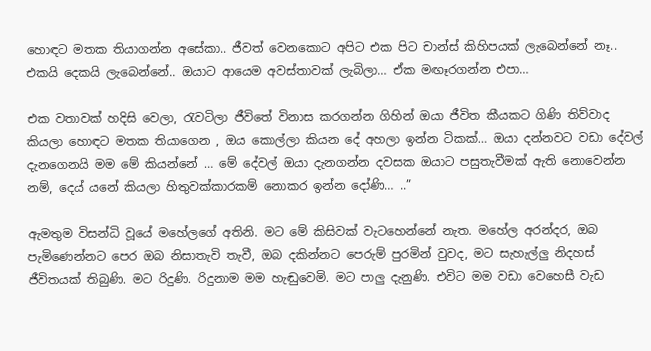හොඳට මතක තියාගන්න අසේකා.. ජීවත් වෙනකොට අපිට එක පිට චාන්ස් කිහිපයක් ලැබෙන්නේ නෑ.. එකයි දෙකයි ලැබෙන්නේ.. ඔයාට ආයෙම අවස්තාවක් ලැබිලා… ඒක මඟෑරගන්න එපා…

එක වතාවක් හදිසි වෙලා, රැවටිලා ජීවිතේ විනාස කරගන්න ගිහින් ඔයා ජීවිත කීයකට ගිණි තිව්වාද කියලා හොඳට මතක තියාගෙන , ඔය කොල්ලා කියන දේ අහලා ඉන්න ටිකක්… ඔයා දන්නවට වඩා දේවල් දැනගෙනයි මම මේ කියන්නේ … මේ දේවල් ඔයා දැනගන්න දවසක ඔයාට පසුතැවීමක් ඇති නොවෙන්න නම්, දෙය් යනේ කියලා හිතුවක්කාරකම් නොකර ඉන්න දෝණි… ..”

ඇමතුම විසන්ධි වූයේ මහේලගේ අතිනි. මට මේ කිසිවක් වැටහෙන්නේ නැත. මහේල අරන්දර, ඔබ පැමිණෙන්නට පෙර ඔබ නිසාතැවි තැවී, ඔබ දකින්නට පෙරුම් පුරමින් වුවද, මට සැහැල්ලු නිදහස් ජීවිතයක් තිබුණි. මට රිදුණි. රිදුනාම මම හැඬුවෙමි. මට පාලු දැනුණි. එවිට මම වඩා වෙහෙසී වැඩ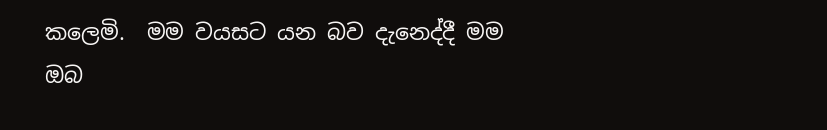කලෙමි.  මම වයසට යන බව දැනෙද්දී මම ඔබ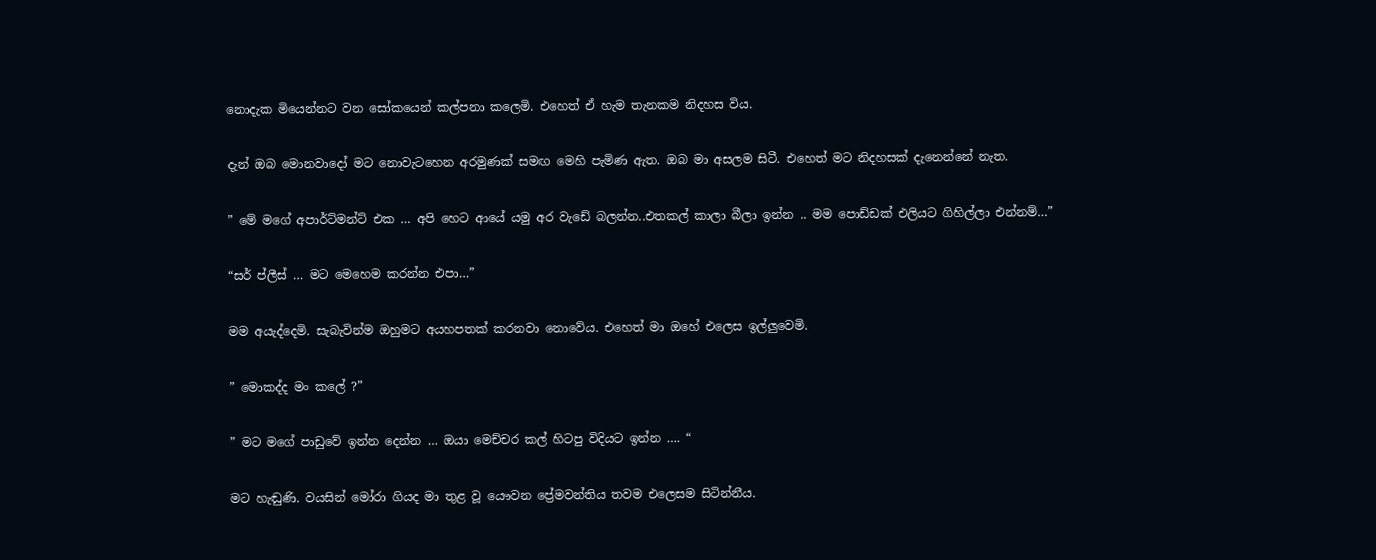නොදැක මියෙන්නට වන සෝකයෙන් කල්පනා කලෙමි. එහෙත් ඒ හැම තැනකම නිදහස විය.

දැන් ඔබ මොනවාදෝ මට නොවැටහෙන අරමුණක් සමඟ මෙහි පැමිණ ඇත. ඔබ මා අසලම සිටී. එහෙත් මට නිදහසක් දැනෙන්නේ නැත.

” මේ මගේ අපාර්ට්මන්ට් එක … අපි හෙට ආයේ යමු අර වැඩේ බලන්න..එතකල් කාලා බීලා ඉන්න .. මම පොඩ්ඩක් එලියට ගිහිල්ලා එන්නම්…”

“සර් ප්ලීස් … මට මෙහෙම කරන්න එපා…”

මම අයැද්දෙමි. සැබැවින්ම ඔහුමට අයහපතක් කරනවා නොවේය. එහෙත් මා ඔහේ එලෙස ඉල්ලුවෙමි.

” මොකද්ද මං කලේ ?”

” මට මගේ පාඩුවේ ඉන්න දෙන්න … ඔයා මෙච්චර කල් හිටපු විදියට ඉන්න …. “

මට හැඬුණි. වයසින් මෝරා ගියද මා තුළ වූ යෞවන ප්‍රේමවන්තිය තවම එලෙසම සිටින්නීය.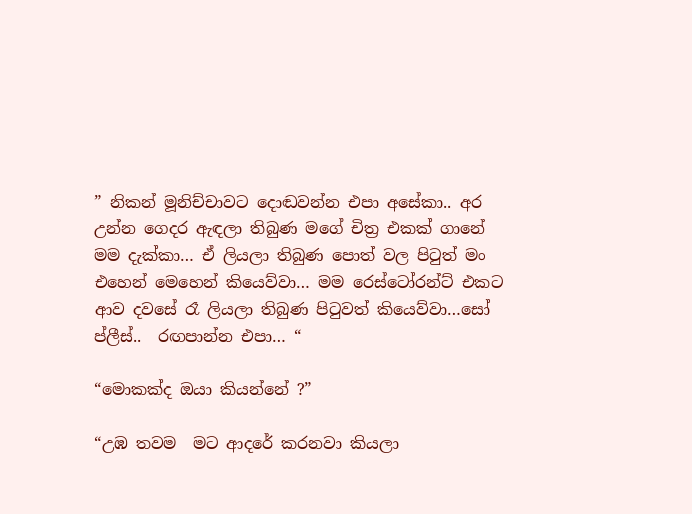” නිකන් මූනිච්චාවට දොඬවන්න එපා අසේකා.. අර උන්න ගෙදර ඇඳලා තිබුණ මගේ චිත්‍ර එකක් ගානේ මම දැක්කා… ඒ ලියලා තිබුණ පොත් වල පිටුත් මං එහෙන් මෙහෙන් කියෙව්වා… මම රෙස්ටෝරන්ට් එකට ආව දවසේ රෑ ලියලා තිබුණ පිටුවත් කියෙව්වා…සෝ ප්ලීස්..  රඟපාන්න එපා… “

“මොකක්ද ඔයා කියන්නේ ?”

“උඹ තවම  මට ආදරේ කරනවා කියලා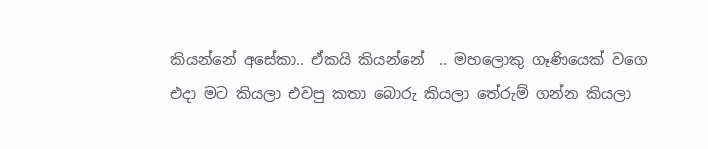කියන්නේ අසේකා.. ඒකයි කියන්නේ  .. මහලොකු ගෑණියෙක් වගෙ එදා මට කියලා එවපු කතා බොරු කියලා තේරුම් ගන්න කියලා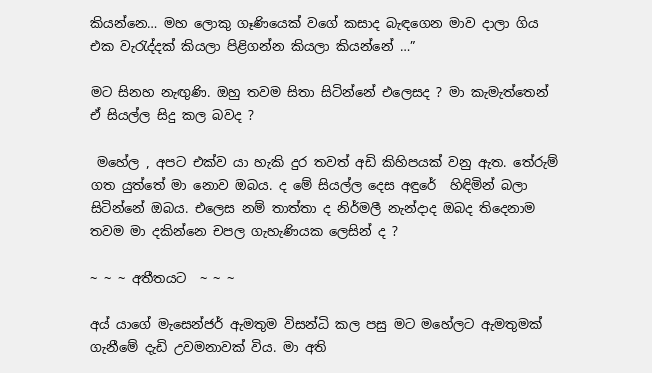කියන්නෙ… මහ ලොකු ගෑණියෙක් වගේ කසාද බැඳගෙන මාව දාලා ගිය එක වැරැද්දක් කියලා පිළිගන්න කියලා කියන්නේ …”

මට සිනහ නැඟුණි. ඔහු තවම සිතා සිටින්නේ එලෙසද ? මා කැමැත්තෙන් ඒ සියල්ල සිදු කල බවද ?

 මහේල , අපට එක්ව යා හැකි දුර තවත් අඩි කිහිපයක් වනු ඇත. තේරුම් ගත යුත්තේ මා නොව ඔබය. ද මේ සියල්ල දෙස අඳුරේ  හිඳිමින් බලා සිටින්නේ ඔබය. එලෙස නම් තාත්තා ද නිර්මලී නැන්දාද ඔබද තිදෙනාම තවම මා දකින්නෙ චපල ගැහැණියක ලෙසින් ද ?

~ ~ ~ අතීතයට  ~ ~ ~

අය් යාගේ මැසෙන්ජර් ඇමතුම විසන්ධි කල පසු මට මහේලට ඇමතුමක් ගැනීමේ දැඩි උවමනාවක් විය. මා අති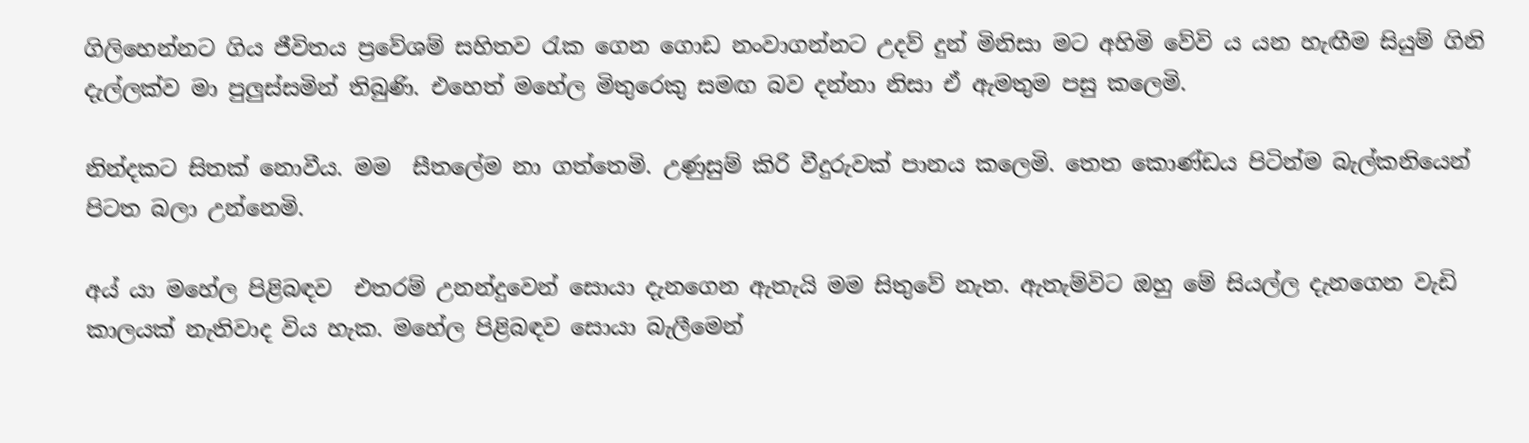ගිලිහෙන්නට ගිය ජීවිතය ප්‍රවේශම් සහිතව රැක ගෙන ගොඩ නංවාගන්නට උදව් දුන් මිනිසා මට අහිමි වේවි ය යන හැඟීම සියුම් ගිනි දැල්ලක්ව මා පුලුස්සමින් තිබුණි. එහෙත් මහේල මිතුරෙකු සම‍ඟ බව දන්නා නිසා ඒ ඇමතුම පසු කලෙමි.

නින්දකට සිතක් නොවීය. මම  සීතලේම නා ගත්තෙමි. උණුසුම් කිරි වීදුරුවක් පානය කලෙමි. තෙත කොණ්ඩය පිටින්ම බැල්කනියෙන් පිටත බලා උන්නෙමි.

අය්‍ යා මහේල පිළිබඳව  එතරම් උනන්දුවෙන් සොයා දැනගෙන ඇතැයි මම සිතුවේ නැත. ඇතැම්විට ඔහු මේ සියල්ල දැනගෙන වැඩි කාලයක් නැතිවාද විය හැක. මහේල පිළිබඳව සොයා බැලීමෙන්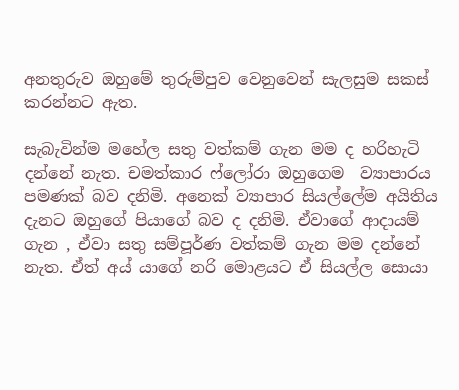අනතුරුව ඔහුමේ තුරුම්පුව වෙනුවෙන් සැලසුම සකස් කරන්නට ඇත.

සැබැවින්ම මහේල සතු වත්කම් ගැන මම ද හරිහැටි දන්නේ නැත. චමත්කාර ෆ්ලෝරා ඔහුගෙම  ව්‍යාපාරය  පමණක් බව දනිමි. අනෙක් ව්‍යාපාර සියල්ලේම අයිතිය දැනට ඔහුගේ පියාගේ බව ද දනිමි. ඒවාගේ ආදායම් ගැන , ඒවා සතු සම්පූර්ණ වත්කම් ගැන මම දන්නේ නැත. ඒත් අය්‍ යාගේ නරි මොළයට ඒ සියල්ල සොයා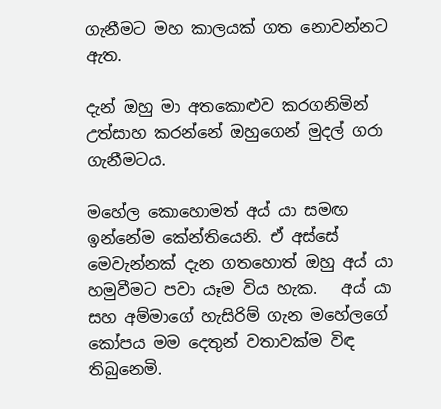ගැනීමට මහ කාලයක් ගත නොවන්නට ඇත.

දැන් ඔහු මා අතකොළුව කරගනිමින් උත්සාහ කරන්නේ ඔහුගෙන් මුදල් ගරා ගැනීමටය.

මහේල කොහොමත් අය් යා සමඟ ඉන්නේම කේන්තියෙනි. ඒ අස්සේ මෙවැන්නක් දැන ගතහොත් ඔහු අය් යා හමුවීමට පවා යෑම විය හැක.   අය් යා  සහ අම්මාගේ හැසිරිම් ගැන මහේලගේ කෝපය මම දෙතුන් වතාවක්ම විඳ තිබුනෙමි.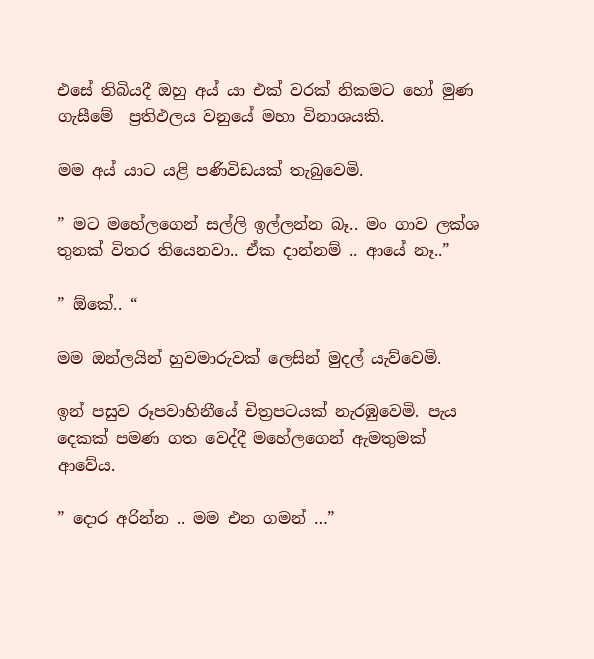එසේ තිබියදී ඔහු අය් යා එක් වරක් නිකමට හෝ මුණ ගැසීමේ  ප්‍රතිඵලය වනුයේ මහා විනාශයකි.

මම අය් යාට යළි පණිවිඩයක් තැබුවෙමි.

” මට මහේලගෙන් සල්ලි ඉල්ලන්න බෑ.. ම‍ං ගාව ලක්ශ තුනක් විතර තියෙනවා.. ඒක දාන්නම් .. ආයේ නෑ..”

” ඕකේ.. “

මම ඔන්ලයින් හුවමාරුවක් ලෙසින් මුදල් යැව්වෙමි.

ඉන් පසුව රූපවාහිනීයේ චිත්‍රපටයක් නැරඹුවෙමි. පැය දෙකක් පමණ ගත වෙද්දී මහේලගෙන් ඇමතුමක් ආවේය.

” දොර අරින්න .. මම එන ගමන් …”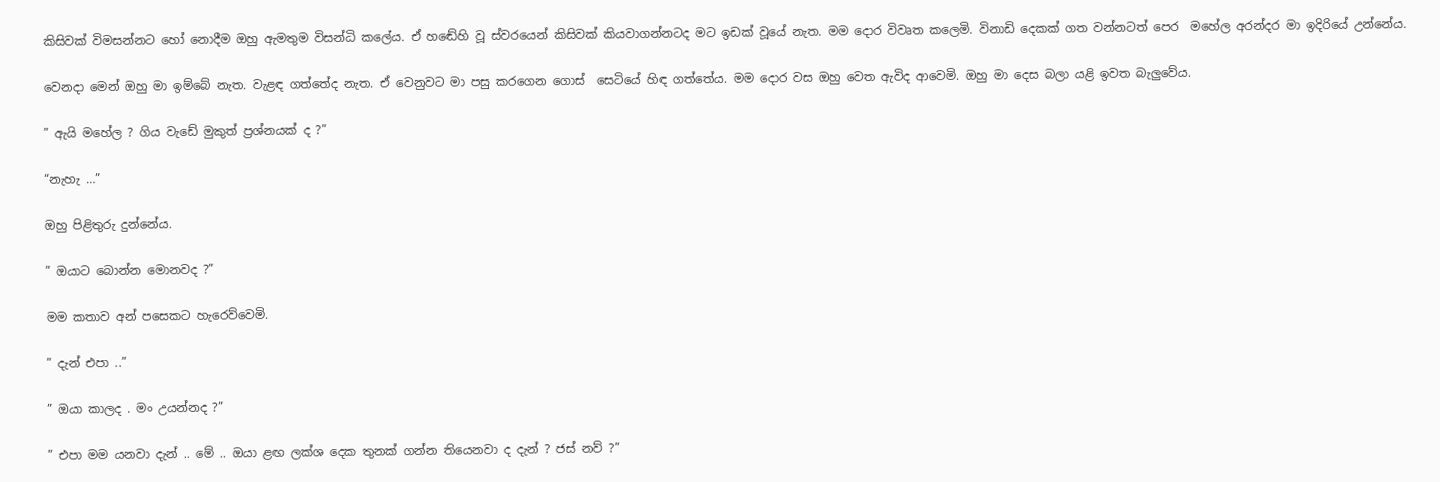කිසිවක් විමසන්නට හෝ නොදීම ඔහු ඇමතුම විසන්ධි කලේය. ඒ හඬේහි වූ ස්වරයෙන් කිසිවක් කියවාගන්නටද මට ඉඩක් වූයේ නැත. මම දොර විවෘත කලෙමි. විනාඩි දෙකක් ගත වන්නටත් පෙර  මහේල අරන්දර මා ඉදිරියේ උන්නේය.

වෙනදා මෙන් ඔහු මා ඉම්බේ නැත. වැළඳ ගත්තේද නැත. ඒ වෙනුවට මා පසු කරගෙන ගොස්  සෙටියේ හිඳ ගත්තේය. මම දොර වස ඔහු වෙත ඇවිද ආවෙමි. ඔහු මා දෙස බලා යළි ඉවත බැලුවේය.

” ඇයි මහේල ? ගිය වැඩේ මුකුත් ප්‍රශ්නයක් ද ?”

“නැහැ …”

ඔහු පිළිතුරු දුන්නේය.

” ඔයාට බොන්න මොනවද ?”

මම කතාව අන් පසෙකට හැරෙව්වෙමි.

” දැන් එපා ..”

” ඔයා කාලද . මං උයන්නද ?”

” එපා මම යනවා දැන් .. මේ .. ඔයා ළඟ ලක්ශ දෙක තුනක් ගන්න තියෙනවා ද දැන් ? ජස් නව් ?”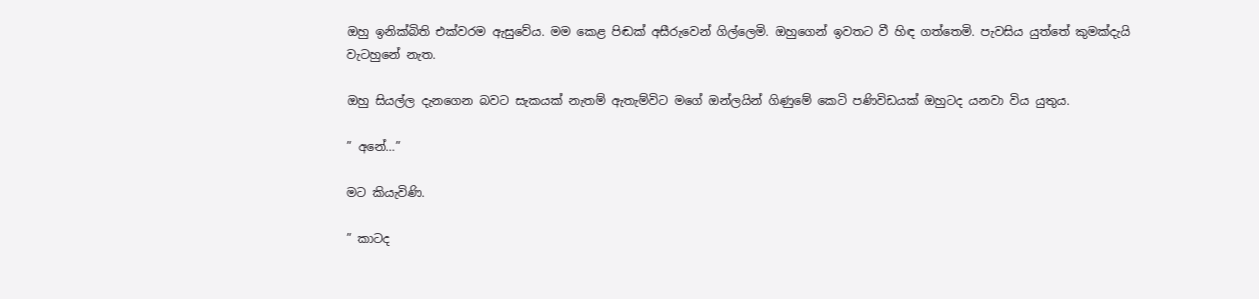ඔහු ඉනික්බිති එක්වරම ඇසුවේය. මම කෙළ පිඬක් අසීරුවෙන් ගිල්ලෙමි. ඔහුගෙන් ඉවතට වී හිඳ ගත්තෙමි. පැවසිය යුත්තේ කුමක්දැයි වැටහුනේ නැත.

ඔහු සියල්ල දැනගෙන බවට සැකයක් නැතම් ඇතැම්විට මගේ ඔන්ලයින් ගිණුමේ කෙටි පණිවිඩයක් ඔහුටද යනවා විය යුතුය.

” අනේ…”

මට කියැවිණි.

” කාටද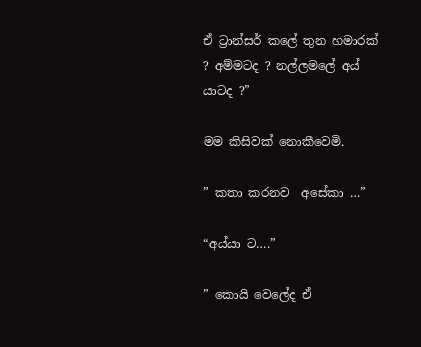ඒ ට්‍රාන්සර් කලේ තුන හමාරක් ? අම්මටද ? නල්ලමලේ අය් යාටද ?”

මම කිසිවක් නොකීවෙමි.

” කතා කරනව  අසේකා …”

“අය්යා ට….”

” කොයි වෙලේද ඒ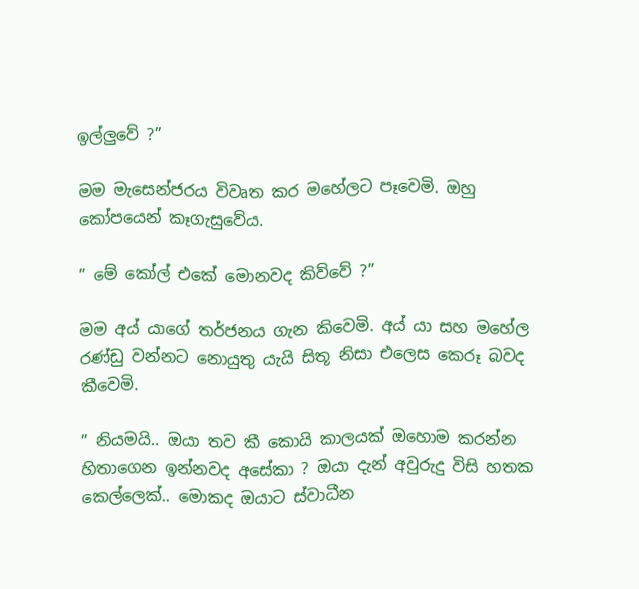ඉල්ලුවේ ?”

මම මැසෙන්ජරය විවෘත කර මහේලට පෑවෙමි. ඔහු කෝපයෙන් කෑගැසුවේය.

” මේ කෝල් එකේ මොනවද කිව්වේ ?”

මම අය් යාගේ තර්ජනය ගැන කිවෙමි. අය් යා සහ මහේල රණ්ඩු වන්නට නොයුතු යැයි සිතූ නිසා එලෙස කෙරූ බවද කීවෙමි.

” නියමයි.. ඔයා තව කී කොයි කාලයක් ඔහොම කරන්න හිතාගෙන ඉන්නවද අසේකා ? ඔයා දැන් අවුරුදු විසි හතක කෙල්ලෙක්.. මොකද ඔයාට ස්වාධීන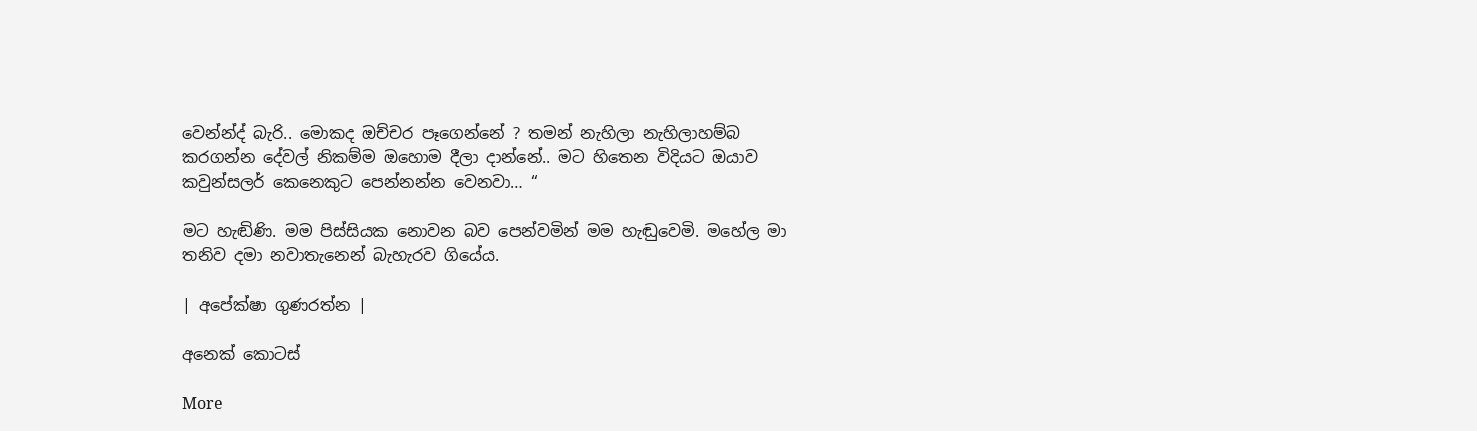වෙන්න්ද් බැරි.. මොකද ඔච්චර පෑගෙන්නේ ? තමන් නැහිලා නැහිලාහම්බ කරගන්න දේවල් නිකම්ම ඔහොම දීලා දාන්නේ.. මට හිතෙන විදියට ඔයාව කවුන්සලර් කෙනෙකුට පෙන්නන්න වෙනවා… “

මට හැඬිණි. මම පිස්සියක නොවන බව පෙන්වමින් මම හැඬුවෙමි. මහේල මා තනිව දමා නවාතැනෙන් බැහැරව ගියේය.

| අපේක්ෂා ගුණරත්න |

අනෙක් කොටස්

More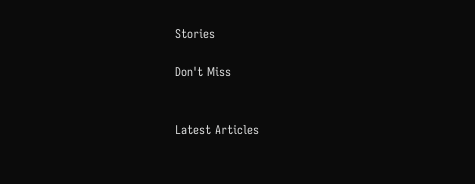Stories

Don't Miss


Latest Articles